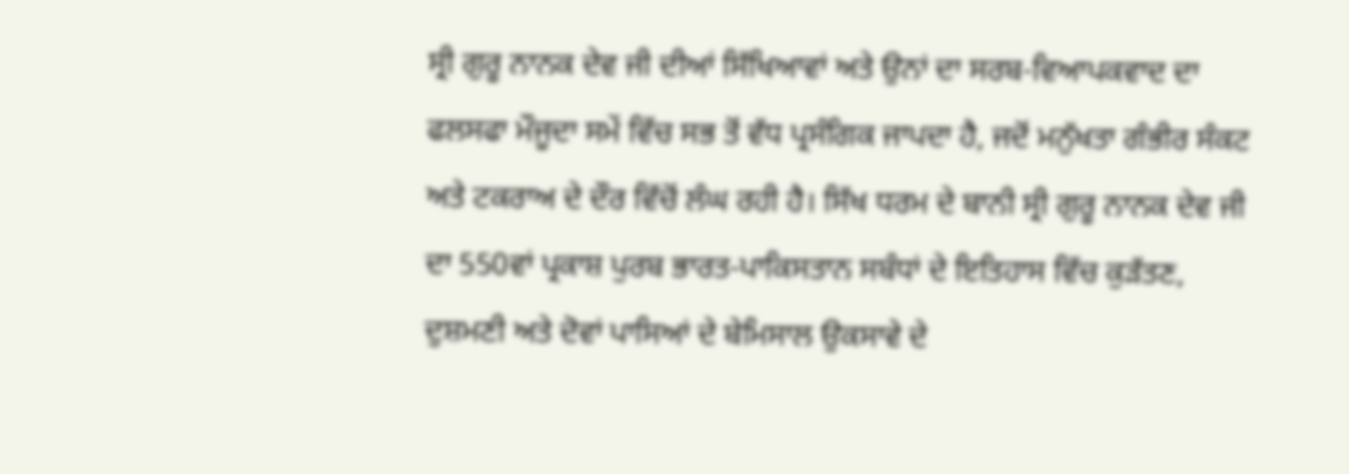ਸ੍ਰੀ ਗੁਰੂ ਨਾਨਕ ਦੇਵ ਜੀ ਦੀਆਂ ਸਿੱਖਿਆਵਾਂ ਅਤੇ ਉਨਾਂ ਦਾ ਸਰਬ-ਵਿਆਪਕਵਾਦ ਦਾ ਫਲਸਫਾ ਮੌਜੂਦਾ ਸਮੇਂ ਵਿੱਚ ਸਭ ਤੋਂ ਵੱਧ ਪ੍ਰਸੰਗਿਕ ਜਾਪਦਾ ਹੈ, ਜਦੋਂ ਮਨੁੱਖਤਾ ਗੰਭੀਰ ਸੰਕਟ ਅਤੇ ਟਕਰਾਅ ਦੇ ਦੌਰ ਵਿੱਚੋਂ ਲੰਘ ਰਹੀ ਹੈ। ਸਿੱਖ ਧਰਮ ਦੇ ਬਾਨੀ ਸ੍ਰੀ ਗੁਰੂ ਨਾਨਕ ਦੇਵ ਜੀ ਦਾ 550ਵਾਂ ਪ੍ਰਕਾਸ਼ ਪੁਰਬ ਭਾਰਤ-ਪਾਕਿਸਤਾਨ ਸਬੰਧਾਂ ਦੇ ਇਤਿਹਾਸ ਵਿੱਚ ਕੁੜੱਤਣ, ਦੁਸ਼ਮਣੀ ਅਤੇ ਦੋਵਾਂ ਪਾਸਿਆਂ ਦੇ ਬੇਮਿਸਾਲ ਉਕਸਾਵੇ ਦੇ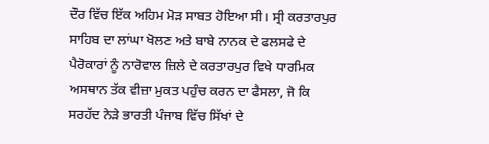ਦੌਰ ਵਿੱਚ ਇੱਕ ਅਹਿਮ ਮੋੜ ਸਾਬਤ ਹੋਇਆ ਸੀ। ਸ੍ਰੀ ਕਰਤਾਰਪੁਰ ਸਾਹਿਬ ਦਾ ਲਾਂਘਾ ਖੋਲਣ ਅਤੇ ਬਾਬੇ ਨਾਨਕ ਦੇ ਫਲਸਫੇ ਦੇ ਪੈਰੋਕਾਰਾਂ ਨੂੰ ਨਾਰੋਵਾਲ ਜ਼ਿਲੇ ਦੇ ਕਰਤਾਰਪੁਰ ਵਿਖੇ ਧਾਰਮਿਕ ਅਸਥਾਨ ਤੱਕ ਵੀਜ਼ਾ ਮੁਕਤ ਪਹੁੰਚ ਕਰਨ ਦਾ ਫੈਸਲਾ, ਜੋ ਕਿ ਸਰਹੱਦ ਨੇੜੇ ਭਾਰਤੀ ਪੰਜਾਬ ਵਿੱਚ ਸਿੱਖਾਂ ਦੇ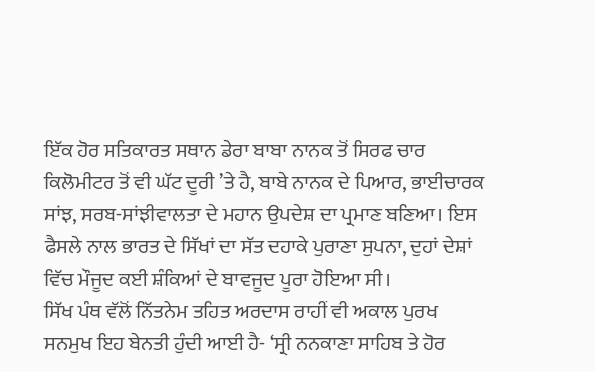ਇੱਕ ਹੋਰ ਸਤਿਕਾਰਤ ਸਥਾਨ ਡੇਰਾ ਬਾਬਾ ਨਾਨਕ ਤੋਂ ਸਿਰਫ ਚਾਰ ਕਿਲੋਮੀਟਰ ਤੋਂ ਵੀ ਘੱਟ ਦੂਰੀ ’ਤੇ ਹੈ, ਬਾਬੇ ਨਾਨਕ ਦੇ ਪਿਆਰ, ਭਾਈਚਾਰਕ ਸਾਂਝ, ਸਰਬ-ਸਾਂਝੀਵਾਲਤਾ ਦੇ ਮਹਾਨ ਉਪਦੇਸ਼ ਦਾ ਪ੍ਰਮਾਣ ਬਣਿਆ। ਇਸ ਫੈਸਲੇ ਨਾਲ ਭਾਰਤ ਦੇ ਸਿੱਖਾਂ ਦਾ ਸੱਤ ਦਹਾਕੇ ਪੁਰਾਣਾ ਸੁਪਨਾ, ਦੁਹਾਂ ਦੇਸ਼ਾਂ ਵਿੱਚ ਮੌਜੂਦ ਕਈ ਸ਼ੰਕਿਆਂ ਦੇ ਬਾਵਜੂਦ ਪੂਰਾ ਹੋਇਆ ਸੀ।
ਸਿੱਖ ਪੰਥ ਵੱਲੋਂ ਨਿੱਤਨੇਮ ਤਹਿਤ ਅਰਦਾਸ ਰਾਹੀਂ ਵੀ ਅਕਾਲ ਪੁਰਖ ਸਨਮੁਖ ਇਹ ਬੇਨਤੀ ਹੁੰਦੀ ਆਈ ਹੈ- ‘ਸ੍ਰੀ ਨਨਕਾਣਾ ਸਾਹਿਬ ਤੇ ਹੋਰ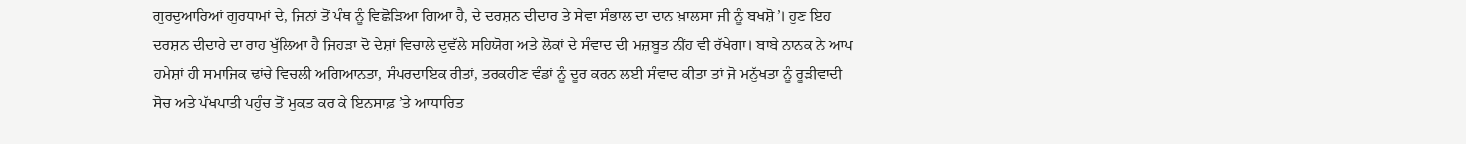ਗੁਰਦੁਆਰਿਆਂ ਗੁਰਧਾਮਾਂ ਦੇ, ਜਿਨਾਂ ਤੋਂ ਪੰਥ ਨੂੰ ਵਿਛੋੜਿਆ ਗਿਆ ਹੈ, ਦੇ ਦਰਸ਼ਨ ਦੀਦਾਰ ਤੇ ਸੇਵਾ ਸੰਭਾਲ ਦਾ ਦਾਨ ਖ਼ਾਲਸਾ ਜੀ ਨੂੰ ਬਖਸ਼ੋ’। ਹੁਣ ਇਹ ਦਰਸ਼ਨ ਦੀਦਾਰੇ ਦਾ ਰਾਹ ਖੁੱਲਿਆ ਹੈ ਜਿਹੜਾ ਦੋ ਦੇਸ਼ਾਂ ਵਿਚਾਲੇ ਦੁਵੱਲੇ ਸਹਿਯੋਗ ਅਤੇ ਲੋਕਾਂ ਦੇ ਸੰਵਾਦ ਦੀ ਮਜ਼ਬੂਤ ਨੀਂਹ ਵੀ ਰੱਖੇਗਾ। ਬਾਬੇ ਨਾਨਕ ਨੇ ਆਪ ਹਮੇਸ਼ਾਂ ਹੀ ਸਮਾਜਿਕ ਢਾਂਚੇ ਵਿਚਲੀ ਅਗਿਆਨਤਾ, ਸੰਪਰਦਾਇਕ ਰੀਤਾਂ, ਤਰਕਹੀਣ ਵੰਡਾਂ ਨੂੰ ਦੂਰ ਕਰਨ ਲਈ ਸੰਵਾਦ ਕੀਤਾ ਤਾਂ ਜੋ ਮਨੁੱਖਤਾ ਨੂੰ ਰੂੜੀਵਾਦੀ ਸੋਚ ਅਤੇ ਪੱਖਪਾਤੀ ਪਹੁੰਚ ਤੋਂ ਮੁਕਤ ਕਰ ਕੇ ਇਨਸਾਫ਼ ’ਤੇ ਆਧਾਰਿਤ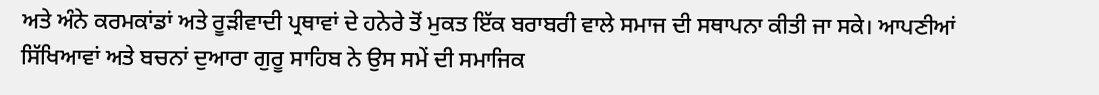ਅਤੇ ਅੰਨੇ ਕਰਮਕਾਂਡਾਂ ਅਤੇ ਰੂੜੀਵਾਦੀ ਪ੍ਰਥਾਵਾਂ ਦੇ ਹਨੇਰੇ ਤੋਂ ਮੁਕਤ ਇੱਕ ਬਰਾਬਰੀ ਵਾਲੇ ਸਮਾਜ ਦੀ ਸਥਾਪਨਾ ਕੀਤੀ ਜਾ ਸਕੇ। ਆਪਣੀਆਂ ਸਿੱਖਿਆਵਾਂ ਅਤੇ ਬਚਨਾਂ ਦੁਆਰਾ ਗੁਰੂ ਸਾਹਿਬ ਨੇ ਉਸ ਸਮੇਂ ਦੀ ਸਮਾਜਿਕ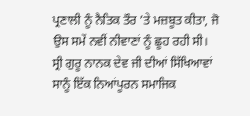ਪ੍ਰਣਾਲੀ ਨੂੰ ਨੈਤਿਕ ਤੌਰ ’ਤੇ ਮਜ਼ਬੂਤ ਕੀਤਾ, ਜੋ ਉਸ ਸਮੇਂ ਨਵੀਂ ਨੀਵਾਣਾਂ ਨੂੰ ਛੂਹ ਰਹੀ ਸੀ।
ਸ੍ਰੀ ਗੁਰੂ ਨਾਨਕ ਦੇਵ ਜੀ ਦੀਆਂ ਸਿੱਖਿਆਵਾਂ ਸਾਨੂੰ ਇੱਕ ਨਿਆਂਪੂਰਨ ਸਮਾਜਿਕ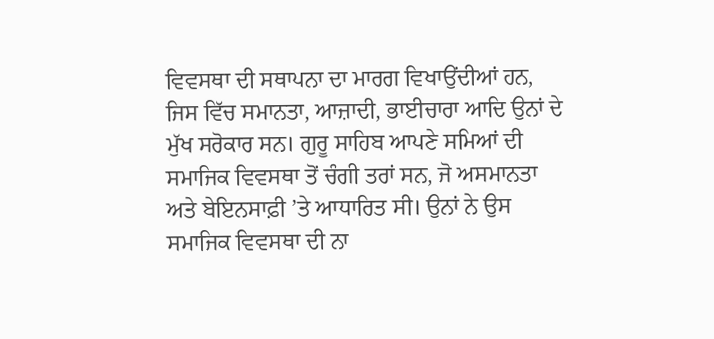ਵਿਵਸਥਾ ਦੀ ਸਥਾਪਨਾ ਦਾ ਮਾਰਗ ਵਿਖਾਉਂਦੀਆਂ ਹਨ, ਜਿਸ ਵਿੱਚ ਸਮਾਨਤਾ, ਆਜ਼ਾਦੀ, ਭਾਈਚਾਰਾ ਆਦਿ ਉਨਾਂ ਦੇ ਮੁੱਖ ਸਰੋਕਾਰ ਸਨ। ਗੁਰੂ ਸਾਹਿਬ ਆਪਣੇ ਸਮਿਆਂ ਦੀ ਸਮਾਜਿਕ ਵਿਵਸਥਾ ਤੋਂ ਚੰਗੀ ਤਰਾਂ ਸਨ, ਜੋ ਅਸਮਾਨਤਾ ਅਤੇ ਬੇਇਨਸਾਫ਼ੀ ’ਤੇ ਆਧਾਰਿਤ ਸੀ। ਉਨਾਂ ਨੇ ਉਸ ਸਮਾਜਿਕ ਵਿਵਸਥਾ ਦੀ ਨਾ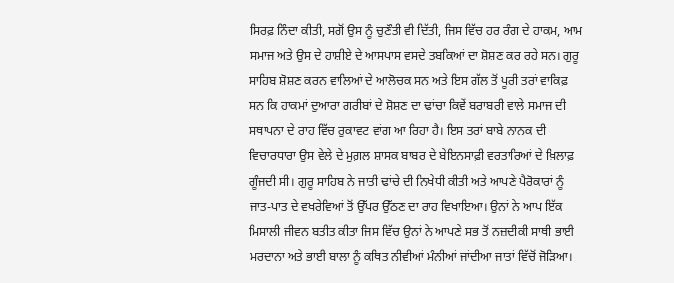ਸਿਰਫ਼ ਨਿੰਦਾ ਕੀਤੀ, ਸਗੋਂ ਉਸ ਨੂੰ ਚੁਣੌਤੀ ਵੀ ਦਿੱਤੀ, ਜਿਸ ਵਿੱਚ ਹਰ ਰੰਗ ਦੇ ਹਾਕਮ, ਆਮ ਸਮਾਜ ਅਤੇ ਉਸ ਦੇ ਹਾਸ਼ੀਏ ਦੇ ਆਸਪਾਸ ਵਸਦੇ ਤਬਕਿਆਂ ਦਾ ਸ਼ੋਸ਼ਣ ਕਰ ਰਹੇ ਸਨ। ਗੁਰੂ ਸਾਹਿਬ ਸ਼ੋਸ਼ਣ ਕਰਨ ਵਾਲਿਆਂ ਦੇ ਆਲੋਚਕ ਸਨ ਅਤੇ ਇਸ ਗੱਲ ਤੋਂ ਪੂਰੀ ਤਰਾਂ ਵਾਕਿਫ਼ ਸਨ ਕਿ ਹਾਕਮਾਂ ਦੁਆਰਾ ਗਰੀਬਾਂ ਦੇ ਸ਼ੋਸ਼ਣ ਦਾ ਢਾਂਚਾ ਕਿਵੇਂ ਬਰਾਬਰੀ ਵਾਲੇ ਸਮਾਜ ਦੀ ਸਥਾਪਨਾ ਦੇ ਰਾਹ ਵਿੱਚ ਰੁਕਾਵਟ ਵਾਂਗ ਆ ਰਿਹਾ ਹੈ। ਇਸ ਤਰਾਂ ਬਾਬੇ ਨਾਨਕ ਦੀ ਵਿਚਾਰਧਾਰਾ ਉਸ ਵੇਲੇ ਦੇ ਮੁਗ਼ਲ ਸ਼ਾਸਕ ਬਾਬਰ ਦੇ ਬੇਇਨਸਾਫ਼ੀ ਵਰਤਾਰਿਆਂ ਦੇ ਖ਼ਿਲਾਫ਼ ਗੂੰਜਦੀ ਸੀ। ਗੁਰੂ ਸਾਹਿਬ ਨੇ ਜਾਤੀ ਢਾਂਚੇ ਦੀ ਨਿਖੇਧੀ ਕੀਤੀ ਅਤੇ ਆਪਣੇ ਪੈਰੋਕਾਰਾਂ ਨੂੰ ਜਾਤ-ਪਾਤ ਦੇ ਵਖਰੇਵਿਆਂ ਤੋਂ ਉੱਪਰ ਉੱਠਣ ਦਾ ਰਾਹ ਵਿਖਾਇਆ। ਉਨਾਂ ਨੇ ਆਪ ਇੱਕ ਮਿਸਾਲੀ ਜੀਵਨ ਬਤੀਤ ਕੀਤਾ ਜਿਸ ਵਿੱਚ ਉਨਾਂ ਨੇ ਆਪਣੇ ਸਭ ਤੋਂ ਨਜ਼ਦੀਕੀ ਸਾਥੀ ਭਾਈ ਮਰਦਾਨਾ ਅਤੇ ਭਾਈ ਬਾਲਾ ਨੂੰ ਕਥਿਤ ਨੀਵੀਆਂ ਮੰਨੀਆਂ ਜਾਂਦੀਆ ਜਾਤਾਂ ਵਿੱਚੋਂ ਜੋੜਿਆ।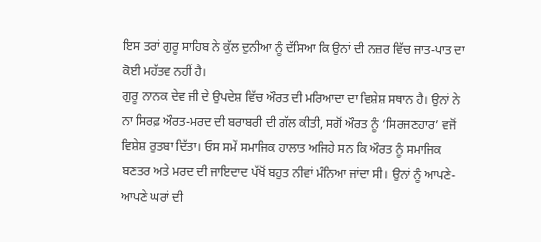ਇਸ ਤਰਾਂ ਗੁਰੂ ਸਾਹਿਬ ਨੇ ਕੁੱਲ ਦੁਨੀਆ ਨੂੰ ਦੱਸਿਆ ਕਿ ਉਨਾਂ ਦੀ ਨਜ਼ਰ ਵਿੱਚ ਜਾਤ-ਪਾਤ ਦਾ ਕੋਈ ਮਹੱਤਵ ਨਹੀਂ ਹੈ।
ਗੁਰੂ ਨਾਨਕ ਦੇਵ ਜੀ ਦੇ ਉਪਦੇਸ਼ ਵਿੱਚ ਔਰਤ ਦੀ ਮਰਿਆਦਾ ਦਾ ਵਿਸ਼ੇਸ਼ ਸਥਾਨ ਹੈ। ਉਨਾਂ ਨੇ ਨਾ ਸਿਰਫ਼ ਔਰਤ-ਮਰਦ ਦੀ ਬਰਾਬਰੀ ਦੀ ਗੱਲ ਕੀਤੀ, ਸਗੋਂ ਔਰਤ ਨੂੰ ‘ਸਿਰਜਣਹਾਰ’ ਵਜੋਂ ਵਿਸ਼ੇਸ਼ ਰੁਤਬਾ ਦਿੱਤਾ। ਓਸ ਸਮੇਂ ਸਮਾਜਿਕ ਹਾਲਾਤ ਅਜਿਹੇ ਸਨ ਕਿ ਔਰਤ ਨੂੰ ਸਮਾਜਿਕ ਬਣਤਰ ਅਤੇ ਮਰਦ ਦੀ ਜਾਇਦਾਦ ਪੱਖੋਂ ਬਹੁਤ ਨੀਵਾਂ ਮੰਨਿਆ ਜਾਂਦਾ ਸੀ। ਉਨਾਂ ਨੂੰ ਆਪਣੇ-ਆਪਣੇ ਘਰਾਂ ਦੀ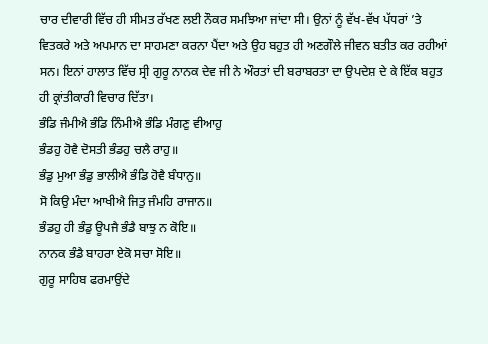ਚਾਰ ਦੀਵਾਰੀ ਵਿੱਚ ਹੀ ਸੀਮਤ ਰੱਖਣ ਲਈ ਨੌਕਰ ਸਮਝਿਆ ਜਾਂਦਾ ਸੀ। ਉਨਾਂ ਨੂੰ ਵੱਖ-ਵੱਖ ਪੱਧਰਾਂ ’ਤੇ ਵਿਤਕਰੇ ਅਤੇ ਅਪਮਾਨ ਦਾ ਸਾਹਮਣਾ ਕਰਨਾ ਪੈਂਦਾ ਅਤੇ ਉਹ ਬਹੁਤ ਹੀ ਅਣਗੌਲੇ ਜੀਵਨ ਬਤੀਤ ਕਰ ਰਹੀਆਂ ਸਨ। ਇਨਾਂ ਹਾਲਾਤ ਵਿੱਚ ਸ੍ਰੀ ਗੁਰੂ ਨਾਨਕ ਦੇਵ ਜੀ ਨੇ ਔਰਤਾਂ ਦੀ ਬਰਾਬਰਤਾ ਦਾ ਉਪਦੇਸ਼ ਦੇ ਕੇ ਇੱਕ ਬਹੁਤ ਹੀ ਕ੍ਰਾਂਤੀਕਾਰੀ ਵਿਚਾਰ ਦਿੱਤਾ।
ਭੰਡਿ ਜੰਮੀਐ ਭੰਡਿ ਨਿੰਮੀਐ ਭੰਡਿ ਮੰਗਣੁ ਵੀਆਹੁ
ਭੰਡਹੁ ਹੋਵੈ ਦੋਸਤੀ ਭੰਡਹੁ ਚਲੈ ਰਾਹੁ॥
ਭੰਡੁ ਮੁਆ ਭੰਡੁ ਭਾਲੀਐ ਭੰਡਿ ਹੋਵੈ ਬੰਧਾਨੁ॥
ਸੋ ਕਿਉ ਮੰਦਾ ਆਖੀਐ ਜਿਤੁ ਜੰਮਹਿ ਰਾਜਾਨ॥
ਭੰਡਹੁ ਹੀ ਭੰਡੁ ਊਪਜੈ ਭੰਡੈ ਬਾਝੁ ਨ ਕੋਇ॥
ਨਾਨਕ ਭੰਡੈ ਬਾਹਰਾ ਏਕੋ ਸਚਾ ਸੋਇ॥
ਗੁਰੂ ਸਾਹਿਬ ਫਰਮਾਉਂਦੇ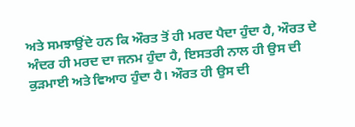ਅਤੇ ਸਮਝਾਉਂਦੇ ਹਨ ਕਿ ਔਰਤ ਤੋਂ ਹੀ ਮਰਦ ਪੈਦਾ ਹੁੰਦਾ ਹੈ, ਔਰਤ ਦੇ ਅੰਦਰ ਹੀ ਮਰਦ ਦਾ ਜਨਮ ਹੁੰਦਾ ਹੈ, ਇਸਤਰੀ ਨਾਲ ਹੀ ਉਸ ਦੀ ਕੁੜਮਾਈ ਅਤੇ ਵਿਆਹ ਹੁੰਦਾ ਹੈ। ਔਰਤ ਹੀ ਉਸ ਦੀ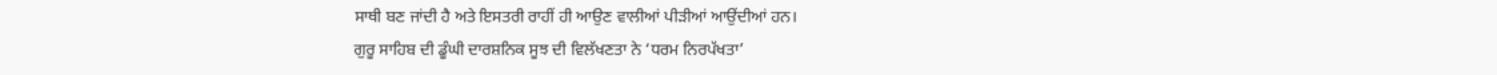ਸਾਥੀ ਬਣ ਜਾਂਦੀ ਹੈ ਅਤੇ ਇਸਤਰੀ ਰਾਹੀਂ ਹੀ ਆਉਣ ਵਾਲੀਆਂ ਪੀੜੀਆਂ ਆਉਂਦੀਆਂ ਹਨ।
ਗੁਰੂ ਸਾਹਿਬ ਦੀ ਡੂੰਘੀ ਦਾਰਸ਼ਨਿਕ ਸੂਝ ਦੀ ਵਿਲੱਖਣਤਾ ਨੇ ‘ਧਰਮ ਨਿਰਪੱਖਤਾ’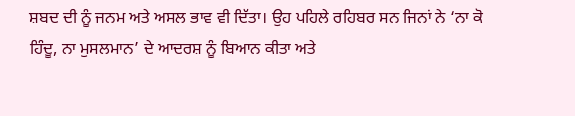ਸ਼ਬਦ ਦੀ ਨੂੰ ਜਨਮ ਅਤੇ ਅਸਲ ਭਾਵ ਵੀ ਦਿੱਤਾ। ਉਹ ਪਹਿਲੇ ਰਹਿਬਰ ਸਨ ਜਿਨਾਂ ਨੇ ‘ਨਾ ਕੋ ਹਿੰਦੂ, ਨਾ ਮੁਸਲਮਾਨ’ ਦੇ ਆਦਰਸ਼ ਨੂੰ ਬਿਆਨ ਕੀਤਾ ਅਤੇ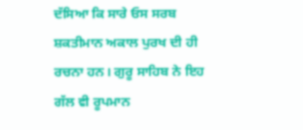ਦੱਸਿਆ ਕਿ ਸਾਰੇ ਓਸ ਸਰਬ ਸ਼ਕਤੀਮਾਨ ਅਕਾਲ ਪੁਰਖ ਦੀ ਹੀ ਰਚਨਾ ਹਨ। ਗੁਰੂ ਸਾਹਿਬ ਨੇ ਇਹ ਗੱਲ ਵੀ ਰੂਪਮਾਨ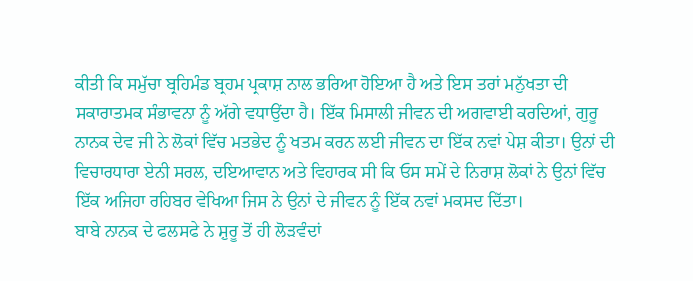ਕੀਤੀ ਕਿ ਸਮੁੱਚਾ ਬ੍ਰਹਿਮੰਡ ਬ੍ਰਹਮ ਪ੍ਰਕਾਸ਼ ਨਾਲ ਭਰਿਆ ਹੋਇਆ ਹੈ ਅਤੇ ਇਸ ਤਰਾਂ ਮਨੁੱਖਤਾ ਦੀ ਸਕਾਰਾਤਮਕ ਸੰਭਾਵਨਾ ਨੂੰ ਅੱਗੇ ਵਧਾਉਂਦਾ ਹੈ। ਇੱਕ ਮਿਸਾਲੀ ਜੀਵਨ ਦੀ ਅਗਵਾਈ ਕਰਦਿਆਂ, ਗੁਰੂ ਨਾਨਕ ਦੇਵ ਜੀ ਨੇ ਲੋਕਾਂ ਵਿੱਚ ਮਤਭੇਦ ਨੂੰ ਖਤਮ ਕਰਨ ਲਈ ਜੀਵਨ ਦਾ ਇੱਕ ਨਵਾਂ ਪੇਸ਼ ਕੀਤਾ। ਉਨਾਂ ਦੀ ਵਿਚਾਰਧਾਰਾ ਏਨੀ ਸਰਲ, ਦਇਆਵਾਨ ਅਤੇ ਵਿਹਾਰਕ ਸੀ ਕਿ ਓਸ ਸਮੇਂ ਦੇ ਨਿਰਾਸ਼ ਲੋਕਾਂ ਨੇ ਉਨਾਂ ਵਿੱਚ ਇੱਕ ਅਜਿਹਾ ਰਹਿਬਰ ਵੇਖਿਆ ਜਿਸ ਨੇ ਉਨਾਂ ਦੇ ਜੀਵਨ ਨੂੰ ਇੱਕ ਨਵਾਂ ਮਕਸਦ ਦਿੱਤਾ।
ਬਾਬੇ ਨਾਨਕ ਦੇ ਫਲਸਫੇ ਨੇ ਸ਼ੁਰੂ ਤੋਂ ਹੀ ਲੋੜਵੰਦਾਂ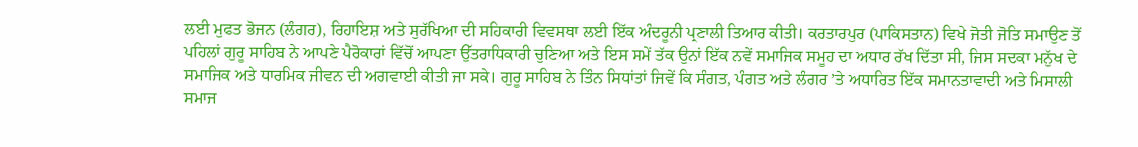ਲਈ ਮੁਫਤ ਭੋਜਨ (ਲੰਗਰ), ਰਿਹਾਇਸ਼ ਅਤੇ ਸੁਰੱਖਿਆ ਦੀ ਸਹਿਕਾਰੀ ਵਿਵਸਥਾ ਲਈ ਇੱਕ ਅੰਦਰੂਨੀ ਪ੍ਰਣਾਲੀ ਤਿਆਰ ਕੀਤੀ। ਕਰਤਾਰਪੁਰ (ਪਾਕਿਸਤਾਨ) ਵਿਖੇ ਜੋਤੀ ਜੋਤਿ ਸਮਾਉਣ ਤੋਂ ਪਹਿਲਾਂ ਗੁਰੂ ਸਾਹਿਬ ਨੇ ਆਪਣੇ ਪੈਰੋਕਾਰਾਂ ਵਿੱਚੋਂ ਆਪਣਾ ਉੱਤਰਾਧਿਕਾਰੀ ਚੁਣਿਆ ਅਤੇ ਇਸ ਸਮੇਂ ਤੱਕ ਉਨਾਂ ਇੱਕ ਨਵੇਂ ਸਮਾਜਿਕ ਸਮੂਹ ਦਾ ਅਧਾਰ ਰੱਖ ਦਿੱਤਾ ਸੀ, ਜਿਸ ਸਦਕਾ ਮਨੁੱਖ ਦੇ ਸਮਾਜਿਕ ਅਤੇ ਧਾਰਮਿਕ ਜੀਵਨ ਦੀ ਅਗਵਾਈ ਕੀਤੀ ਜਾ ਸਕੇ। ਗੁਰੂ ਸਾਹਿਬ ਨੇ ਤਿੰਨ ਸਿਧਾਂਤਾਂ ਜਿਵੇਂ ਕਿ ਸੰਗਤ, ਪੰਗਤ ਅਤੇ ਲੰਗਰ ’ਤੇ ਅਧਾਰਿਤ ਇੱਕ ਸਮਾਨਤਾਵਾਦੀ ਅਤੇ ਮਿਸਾਲੀ ਸਮਾਜ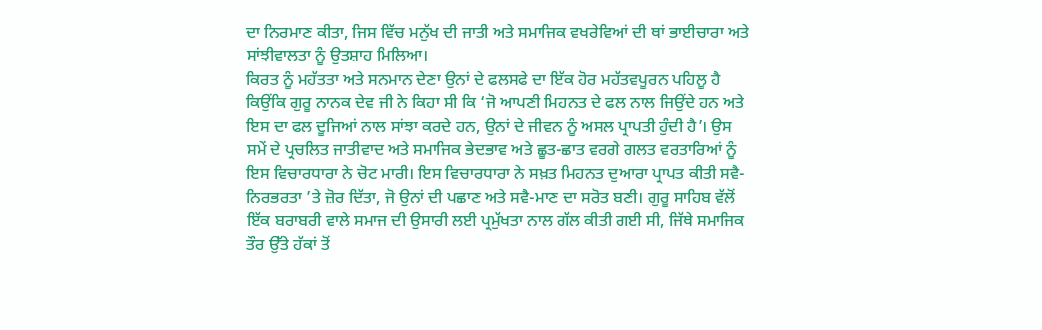ਦਾ ਨਿਰਮਾਣ ਕੀਤਾ, ਜਿਸ ਵਿੱਚ ਮਨੁੱਖ ਦੀ ਜਾਤੀ ਅਤੇ ਸਮਾਜਿਕ ਵਖਰੇਵਿਆਂ ਦੀ ਥਾਂ ਭਾਈਚਾਰਾ ਅਤੇ ਸਾਂਝੀਵਾਲਤਾ ਨੂੰ ਉਤਸ਼ਾਹ ਮਿਲਿਆ।
ਕਿਰਤ ਨੂੰ ਮਹੱਤਤਾ ਅਤੇ ਸਨਮਾਨ ਦੇਣਾ ਉਨਾਂ ਦੇ ਫਲਸਫੇ ਦਾ ਇੱਕ ਹੋਰ ਮਹੱਤਵਪੂਰਨ ਪਹਿਲੂ ਹੈ ਕਿਉਂਕਿ ਗੁਰੂ ਨਾਨਕ ਦੇਵ ਜੀ ਨੇ ਕਿਹਾ ਸੀ ਕਿ ‘ਜੋ ਆਪਣੀ ਮਿਹਨਤ ਦੇ ਫਲ ਨਾਲ ਜਿਉਂਦੇ ਹਨ ਅਤੇ ਇਸ ਦਾ ਫਲ ਦੂਜਿਆਂ ਨਾਲ ਸਾਂਝਾ ਕਰਦੇ ਹਨ, ਉਨਾਂ ਦੇ ਜੀਵਨ ਨੂੰ ਅਸਲ ਪ੍ਰਾਪਤੀ ਹੁੰਦੀ ਹੈ’। ਉਸ ਸਮੇਂ ਦੇ ਪ੍ਰਚਲਿਤ ਜਾਤੀਵਾਦ ਅਤੇ ਸਮਾਜਿਕ ਭੇਦਭਾਵ ਅਤੇ ਛੂਤ-ਛਾਤ ਵਰਗੇ ਗਲਤ ਵਰਤਾਰਿਆਂ ਨੂੰ ਇਸ ਵਿਚਾਰਧਾਰਾ ਨੇ ਚੋਟ ਮਾਰੀ। ਇਸ ਵਿਚਾਰਧਾਰਾ ਨੇ ਸਖ਼ਤ ਮਿਹਨਤ ਦੁਆਰਾ ਪ੍ਰਾਪਤ ਕੀਤੀ ਸਵੈ-ਨਿਰਭਰਤਾ ’ਤੇ ਜ਼ੋਰ ਦਿੱਤਾ, ਜੋ ਉਨਾਂ ਦੀ ਪਛਾਣ ਅਤੇ ਸਵੈ-ਮਾਣ ਦਾ ਸਰੋਤ ਬਣੀ। ਗੁਰੂ ਸਾਹਿਬ ਵੱਲੋਂ ਇੱਕ ਬਰਾਬਰੀ ਵਾਲੇ ਸਮਾਜ ਦੀ ਉਸਾਰੀ ਲਈ ਪ੍ਰਮੁੱਖਤਾ ਨਾਲ ਗੱਲ ਕੀਤੀ ਗਈ ਸੀ, ਜਿੱਥੇ ਸਮਾਜਿਕ ਤੌਰ ਉੱਤੇ ਹੱਕਾਂ ਤੋਂ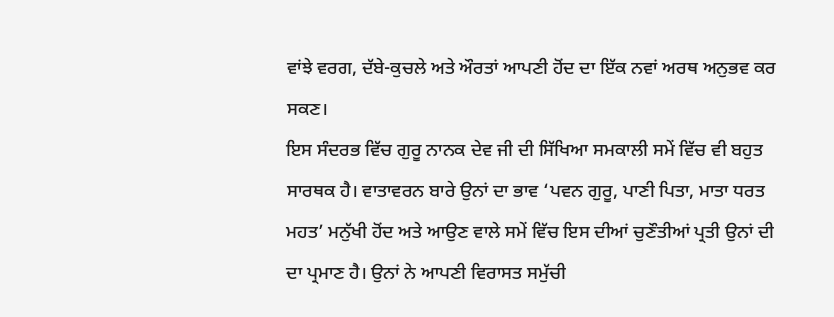ਵਾਂਝੇ ਵਰਗ, ਦੱਬੇ-ਕੁਚਲੇ ਅਤੇ ਔਰਤਾਂ ਆਪਣੀ ਹੋਂਦ ਦਾ ਇੱਕ ਨਵਾਂ ਅਰਥ ਅਨੁਭਵ ਕਰ ਸਕਣ।
ਇਸ ਸੰਦਰਭ ਵਿੱਚ ਗੁਰੂ ਨਾਨਕ ਦੇਵ ਜੀ ਦੀ ਸਿੱਖਿਆ ਸਮਕਾਲੀ ਸਮੇਂ ਵਿੱਚ ਵੀ ਬਹੁਤ ਸਾਰਥਕ ਹੈ। ਵਾਤਾਵਰਨ ਬਾਰੇ ਉਨਾਂ ਦਾ ਭਾਵ ‘ਪਵਨ ਗੁਰੂ, ਪਾਣੀ ਪਿਤਾ, ਮਾਤਾ ਧਰਤ ਮਹਤ’ ਮਨੁੱਖੀ ਹੋਂਦ ਅਤੇ ਆਉਣ ਵਾਲੇ ਸਮੇਂ ਵਿੱਚ ਇਸ ਦੀਆਂ ਚੁਣੌਤੀਆਂ ਪ੍ਰਤੀ ਉਨਾਂ ਦੀ ਦਾ ਪ੍ਰਮਾਣ ਹੈ। ਉਨਾਂ ਨੇ ਆਪਣੀ ਵਿਰਾਸਤ ਸਮੁੱਚੀ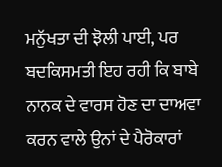ਮਨੁੱਖਤਾ ਦੀ ਝੋਲੀ ਪਾਈ, ਪਰ ਬਦਕਿਸਮਤੀ ਇਹ ਰਹੀ ਕਿ ਬਾਬੇ ਨਾਨਕ ਦੇ ਵਾਰਸ ਹੋਣ ਦਾ ਦਾਅਵਾ ਕਰਨ ਵਾਲੇ ਉਨਾਂ ਦੇ ਪੈਰੋਕਾਰਾਂ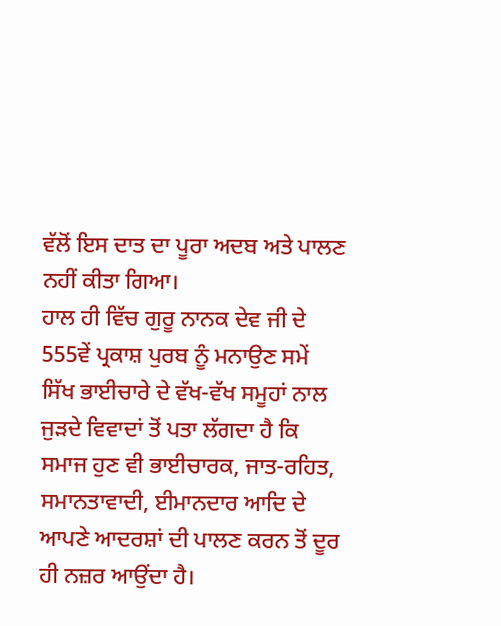ਵੱਲੋਂ ਇਸ ਦਾਤ ਦਾ ਪੂਰਾ ਅਦਬ ਅਤੇ ਪਾਲਣ ਨਹੀਂ ਕੀਤਾ ਗਿਆ।
ਹਾਲ ਹੀ ਵਿੱਚ ਗੁਰੂ ਨਾਨਕ ਦੇਵ ਜੀ ਦੇ 555ਵੇਂ ਪ੍ਰਕਾਸ਼ ਪੁਰਬ ਨੂੰ ਮਨਾਉਣ ਸਮੇਂ ਸਿੱਖ ਭਾਈਚਾਰੇ ਦੇ ਵੱਖ-ਵੱਖ ਸਮੂਹਾਂ ਨਾਲ ਜੁੜਦੇ ਵਿਵਾਦਾਂ ਤੋਂ ਪਤਾ ਲੱਗਦਾ ਹੈ ਕਿ ਸਮਾਜ ਹੁਣ ਵੀ ਭਾਈਚਾਰਕ, ਜਾਤ-ਰਹਿਤ, ਸਮਾਨਤਾਵਾਦੀ, ਈਮਾਨਦਾਰ ਆਦਿ ਦੇ ਆਪਣੇ ਆਦਰਸ਼ਾਂ ਦੀ ਪਾਲਣ ਕਰਨ ਤੋਂ ਦੂਰ ਹੀ ਨਜ਼ਰ ਆਉਂਦਾ ਹੈ।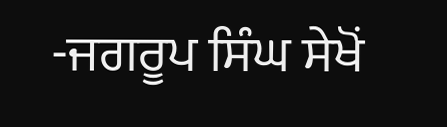-ਜਗਰੂਪ ਸਿੰਘ ਸੇਖੋਂ